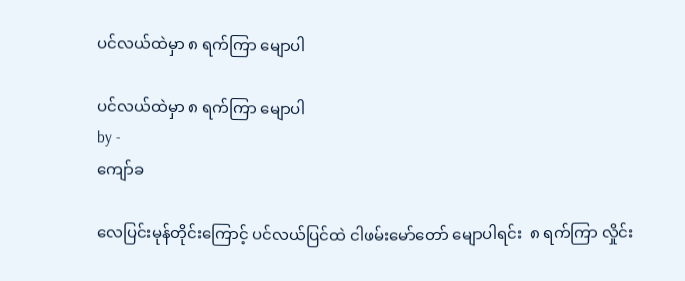ပင်လယ်ထဲမှာ ၈ ရက်ကြာ မျောပါ

ပင်လယ်ထဲမှာ ၈ ရက်ကြာ မျောပါ
by -
ကျော်ခ

လေပြင်းမုန်တိုင်းကြောင့် ပင်လယ်ပြင်ထဲ ငါဖမ်းမော်တော် မျောပါရင်း  ၈ ရက်ကြာ လှိုင်း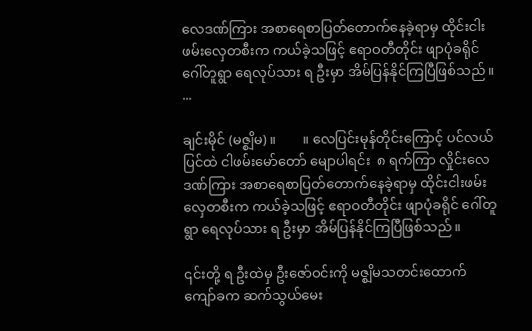လေဒဏ်ကြား အစာရေစာပြတ်တောက်နေခဲ့ရာမှ ထိုင်းငါးဖမ်းလှေတစီးက ကယ်ခဲ့သဖြင့် ဧရာဝတီတိုင်း ဖျာပုံခရိုင် ဂေါ်တူရွာ ရေလုပ်သား ရ ဦးမှာ အိမ်ပြန်နိုင်ကြပြီဖြစ်သည်။ ...

ချင်းမိုင် (မဇ္စျိမ) ။        ။ လေပြင်းမုန်တိုင်းကြောင့် ပင်လယ်ပြင်ထဲ ငါဖမ်းမော်တော် မျောပါရင်း  ၈ ရက်ကြာ လှိုင်းလေဒဏ်ကြား အစာရေစာပြတ်တောက်နေခဲ့ရာမှ ထိုင်းငါးဖမ်းလှေတစီးက ကယ်ခဲ့သဖြင့် ဧရာဝတီတိုင်း ဖျာပုံခရိုင် ဂေါ်တူရွာ ရေလုပ်သား ရ ဦးမှာ အိမ်ပြန်နိုင်ကြပြီဖြစ်သည်။

၎င်းတို့ ရ ဦးထဲမှ ဦးဇော်ဝင်းကို မဇ္စျိမသတင်းထောက် ကျော်ခက ဆက်သွယ်မေး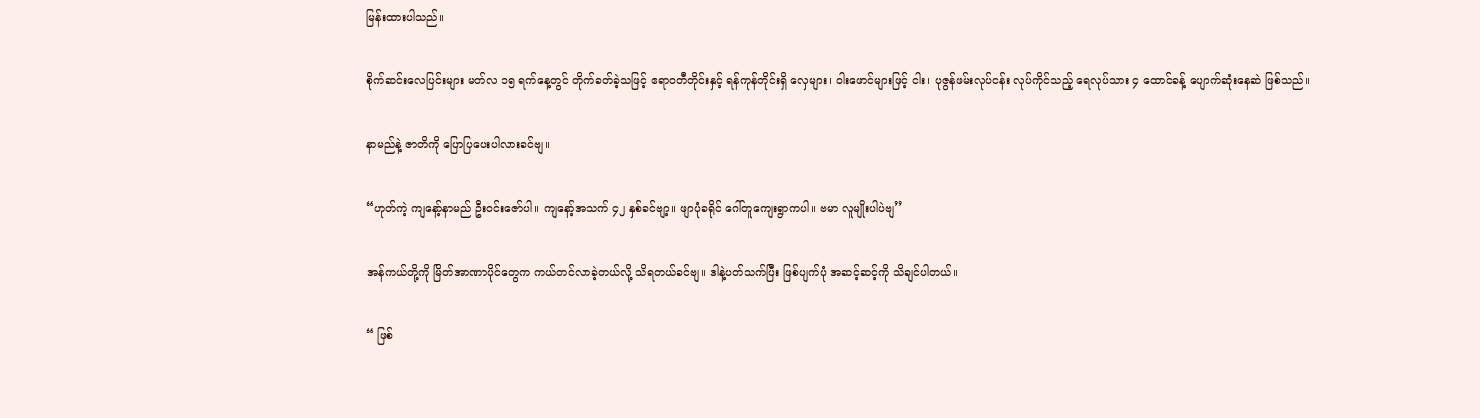မြန်းထားပါသည်။

စိုက်ဆင်းလေပြင်းများ မတ်လ ၁၅ ရက်နေ့တွင် တိုက်ခတ်ခဲ့သဖြင့် ဧရာဝတီတိုင်းနှင့် ရန်ကုန်တိုင်းရှိ လှေများ၊ ဝါးဖောင်များဖြင့် ငါး၊ ပုဇွန်ဖမ်းလုပ်ငန်း လုပ်ကိုင်သည့် ရေလုပ်သား ၄ ထောင်ခန့် ပျောက်ဆုံးနေဆဲ ဖြစ်သည်။

နာမည်နဲ့ ဇာတိကို ပြောပြပေးပါလားခင်ဗျ။

“ဟုတ်ကဲ့ ကျနော့်နာမည် ဦးဝင်းဇော်ပါ။ ကျနော့်အသက် ၄၂ နှစ်ခင်ဗျာ့။ ဖျာပုံခရိုင် ဂေါ်တူကျေးရွာကပါ။ ဗမာ လူမျိုးပါပဲဗျ’’

အန်ကယ်တို့ကို မြိတ်အာဏာပိုင်တွေက ကယ်တင်လာခဲ့တယ်လို့ သိရတယ်ခင်ဗျ။ ဒါနဲ့ပတ်သက်ပြီး ဖြစ်ပျက်ပုံ အဆင့်ဆင့်ကို သိချင်ပါတယ်။

“ ဖြစ်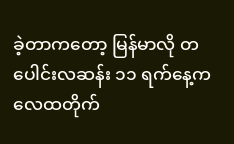ခဲ့တာကတော့ မြန်မာလို တပေါင်းလဆန်း ၁၁ ရက်နေ့က လေထတိုက်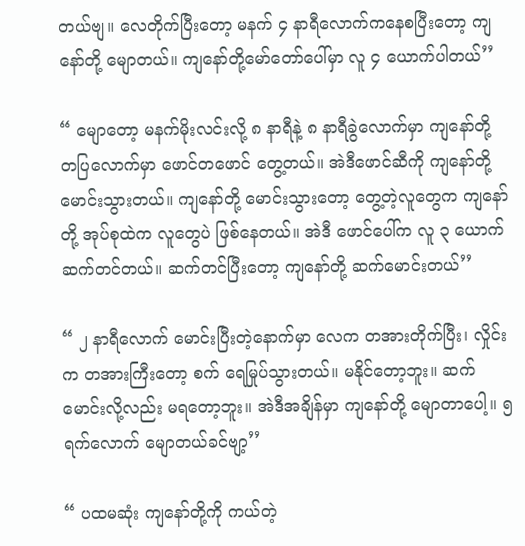တယ်ဗျ။ လေတိုက်ပြီးတော့ မနက် ၄ နာရီလောက်ကနေစပြီးတော့ ကျနော်တို့ မျောတယ်။ ကျနော်တို့မော်တော်ပေါ်မှာ လူ ၄ ယောက်ပါတယ်’’

“ မျောတော့ မနက်မိုးလင်းလို့ ၈ နာရီနဲ့ ၈ နာရီခွဲလောက်မှာ ကျနော်တို့ တပြလောက်မှာ ဖောင်တဖောင် တွေ့တယ်။ အဲဒီဖောင်ဆီကို ကျနော်တို့ မောင်းသွားတယ်။ ကျနော်တို့ မောင်းသွားတော့ တွေ့တဲ့လူတွေက ကျနော်တို့ အုပ်စုထဲက လူတွေပဲ ဖြစ်နေတယ်။ အဲဒီ ဖောင်ပေါ်က လူ ၃ ယောက် ဆက်တင်တယ်။ ဆက်တင်ပြီးတော့ ကျနော်တို့ ဆက်မောင်းတယ်’’

“ ၂ နာရီလောက် မောင်းပြီးတဲ့နောက်မှာ လေက တအားတိုက်ပြီး၊ လှိုင်းက တအားကြီးတော့ စက် ရေမြုပ်သွားတယ်။ မနိုင်တော့ဘူး။ ဆက်မောင်းလို့လည်း မရတော့ဘူး။ အဲဒီအချိန်မှာ ကျနော်တို့ မျောတာပေါ့။ ၅ ရက်လောက် မျောတယ်ခင်ဗျာ့’’

“ ပထမဆုံး ကျနော်တို့ကို ကယ်တဲ့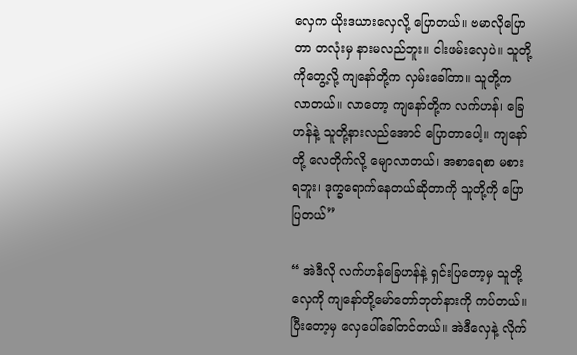လှေက ယိုးဒယားလှေလို့ ပြောတယ်။ ဗမာလိုပြောတာ တလုံးမှ နားမလည်ဘူး။ ငါးဖမ်းလှေပဲ။ သူတို့ကိုတွေ့လို့ ကျနော်တို့က လှမ်းခေါ်တာ။ သူတို့က လာတယ်။ လာတော့ ကျနော်တို့က လက်ဟန်၊ ခြေဟန်နဲ့ သူတို့နားလည်အောင် ပြောတာပေါ့။ ကျနော်တို့ လေတိုက်လို့ မျောလာတယ်၊ အစာရေစာ မစားရဘူး၊ ဒုက္ခရောက်နေတယ်ဆိုတာကို သူတို့ကို ပြောပြတယ်’’

“ အဲဒီလို လက်ဟန်ခြေဟန်နဲ့ ရှင်းပြတော့မှ သူတို့လှေကို ကျနော်တို့မော်တော်ဘုတ်နားကို ကပ်တယ်။ ပြီးတော့မှ လှေပေါ်ခေါ်တင်တယ်။ အဲဒီလှေနဲ့ လိုက်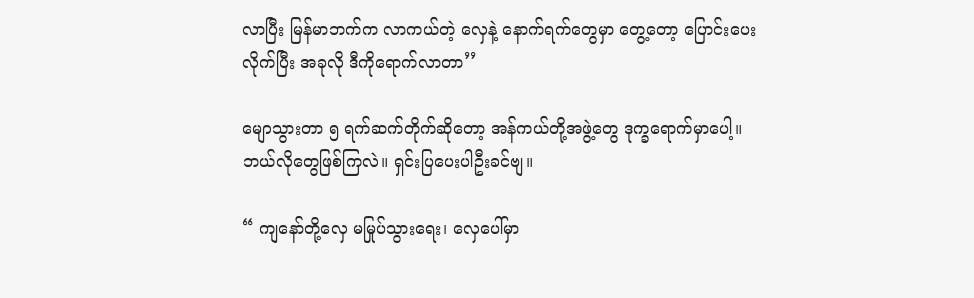လာပြီး မြန်မာဘက်က လာကယ်တဲ့ လှေနဲ့ နောက်ရက်တွေမှာ တွေ့တော့ ပြောင်းပေးလိုက်ပြီး အခုလို ဒီကိုရောက်လာတာ’’

မျောသွားတာ ၅ ရက်ဆက်တိုက်ဆိုတော့ အန်ကယ်တို့အဖွဲ့တွေ ဒုက္ခရောက်မှာပေါ့။ ဘယ်လိုတွေဖြစ်ကြလဲ။ ရှင်းပြပေးပါဦးခင်ဗျ။

“ ကျနော်တို့လှေ မမြုပ်သွားရေး၊ လှေပေါ်မှာ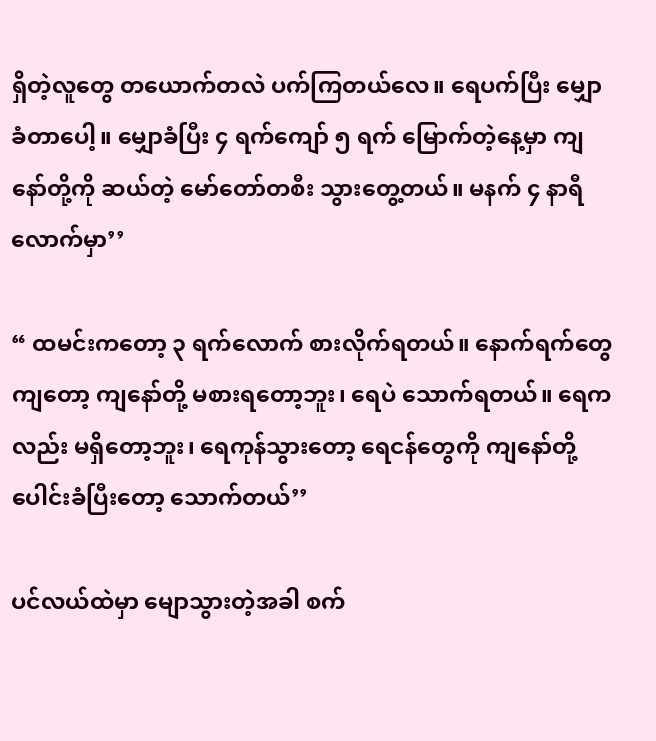ရှိတဲ့လူတွေ တယောက်တလဲ ပက်ကြတယ်လေ။ ရေပက်ပြီး မျှောခံတာပေါ့။ မျှောခံပြီး ၄ ရက်ကျော် ၅ ရက် မြောက်တဲ့နေ့မှာ ကျနော်တို့ကို ဆယ်တဲ့ မော်တော်တစီး သွားတွေ့တယ်။ မနက် ၄ နာရီလောက်မှာ’’

“ ထမင်းကတော့ ၃ ရက်လောက် စားလိုက်ရတယ်။ နောက်ရက်တွေကျတော့ ကျနော်တို့ မစားရတော့ဘူး၊ ရေပဲ သောက်ရတယ်။ ရေကလည်း မရှိတော့ဘူး၊ ရေကုန်သွားတော့ ရေငန်တွေကို ကျနော်တို့ ပေါင်းခံပြီးတော့ သောက်တယ်’’

ပင်လယ်ထဲမှာ မျောသွားတဲ့အခါ စက်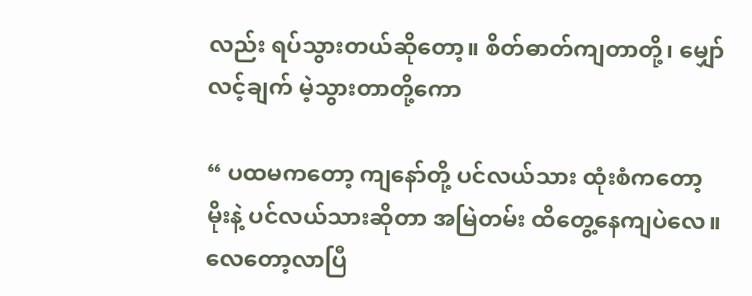လည်း ရပ်သွားတယ်ဆိုတော့။ စိတ်ဓာတ်ကျတာတို့၊ မျှော်လင့်ချက် မဲ့သွားတာတို့ကော

“ ပထမကတော့ ကျနော်တို့ ပင်လယ်သား ထုံးစံကတော့ မိုးနဲ့ ပင်လယ်သားဆိုတာ အမြဲတမ်း ထိတွေ့နေကျပဲလေ။ လေတော့လာပြီ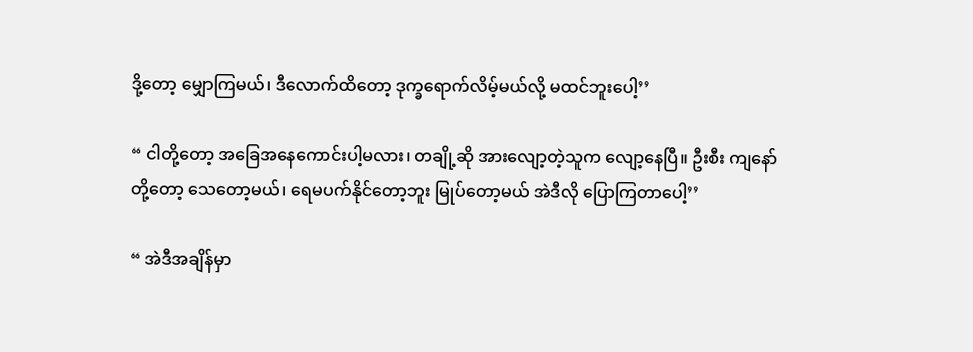ဒို့တော့ မျှောကြမယ်၊ ဒီလောက်ထိတော့ ဒုက္ခရောက်လိမ့်မယ်လို့ မထင်ဘူးပေါ့’’

“ ငါတို့တော့ အခြေအနေကောင်းပါ့မလား၊ တချို့ဆို အားလျော့တဲ့သူက လျော့နေပြီ။ ဦးစီး ကျနော်တို့တော့ သေတော့မယ်၊ ရေမပက်နိုင်တော့ဘူး မြုပ်တော့မယ် အဲဒီလို ပြောကြတာပေါ့’’

“ အဲဒီအချိန်မှာ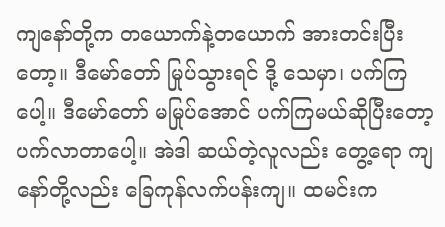ကျနော်တို့က တယောက်နဲ့တယောက် အားတင်းပြီးတော့။ ဒီမော်တော် မြုပ်သွားရင် ဒို့ သေမှာ၊ ပက်ကြပေါ့။ ဒီမော်တော် မမြုပ်အောင် ပက်ကြမယ်ဆိုပြီးတော့ ပက်လာတာပေါ့။ အဲဒါ ဆယ်တဲ့လူလည်း တွေ့ရော ကျနော်တို့လည်း ခြေကုန်လက်ပန်းကျ။ ထမင်းက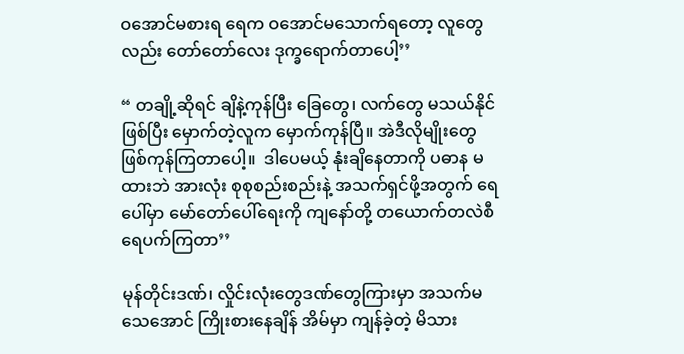ဝအောင်မစားရ ရေက ဝအောင်မသောက်ရတော့ လူတွေလည်း တော်တော်လေး ဒုက္ခရောက်တာပေါ့’’

“ တချို့ဆိုရင် ချိနဲ့ကုန်ပြီး ခြေတွေ၊ လက်တွေ မသယ်နိုင်ဖြစ်ပြီး မှောက်တဲ့လူက မှောက်ကုန်ပြီ။ အဲဒီလိုမျိုးတွေ ဖြစ်ကုန်ကြတာပေါ့။  ဒါပေမယ့် နုံးချိနေတာကို ပဓာန မထားဘဲ အားလုံး စုစုစည်းစည်းနဲ့ အသက်ရှင်ဖို့အတွက် ရေပေါ်မှာ မော်တော်ပေါ်ရေးကို ကျနော်တို့ တယောက်တလဲစီ ရေပက်ကြတာ’’

မုန်တိုင်းဒဏ်၊ လှိုင်းလုံးတွေဒဏ်တွေကြားမှာ အသက်မသေအောင် ကြိုးစားနေချိန် အိမ်မှာ ကျန်ခဲ့တဲ့ မိသား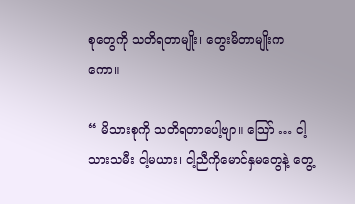စုတွေကို သတိရတာမျိုး၊ တွေးမိတာမျိုးကကော။

“ မိသားစုကို သတိရတာပေါ့ဗျာ။ သြော် … ငါ့သားသမီး ငါ့မယား၊ ငါ့ညီကိုမောင်နှမတွေနဲ့ တွေ့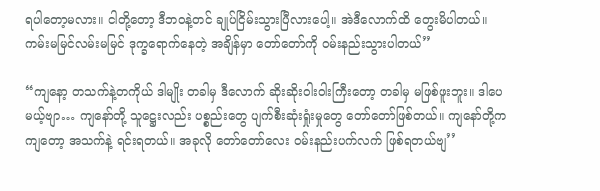ရပါတော့မလား။ ငါတို့တော့ ဒီဘဝနဲ့တင် ချုပ်ငြိမ်းသွားပြီလားပေါ့။ အဲဒီလောက်ထိ တွေးမိပါတယ်။ ကမ်းမမြင်လမ်းမမြင် ဒုက္ခရောက်နေတဲ့ အချိန်မှာ တော်တော်ကို ဝမ်းနည်းသွားပါတယ်’’

“ကျနော့ တသက်နဲ့တကိုယ် ဒါမျိုး တခါမှ ဒီလောက် ဆိုးဆိုးဝါးဝါးကြီးတော့ တခါမှ မဖြစ်ဖူးဘူး။ ဒါပေမယ့်ဗျာ… ကျနော်တို့ သူဋ္ဌေးလည်း ပစ္စည်းတွေ ပျက်စီးဆုံးရှုံးမှုတွေ တော်တော်ဖြစ်တယ်။ ကျနော်တို့ကကျတော့ အသက်နဲ့ ရင်းရတယ်။ အခုလို တော်တော်လေး ဝမ်းနည်းပက်လက် ဖြစ်ရတယ်ဗျ’’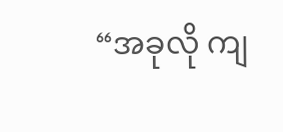“အခုလို ကျ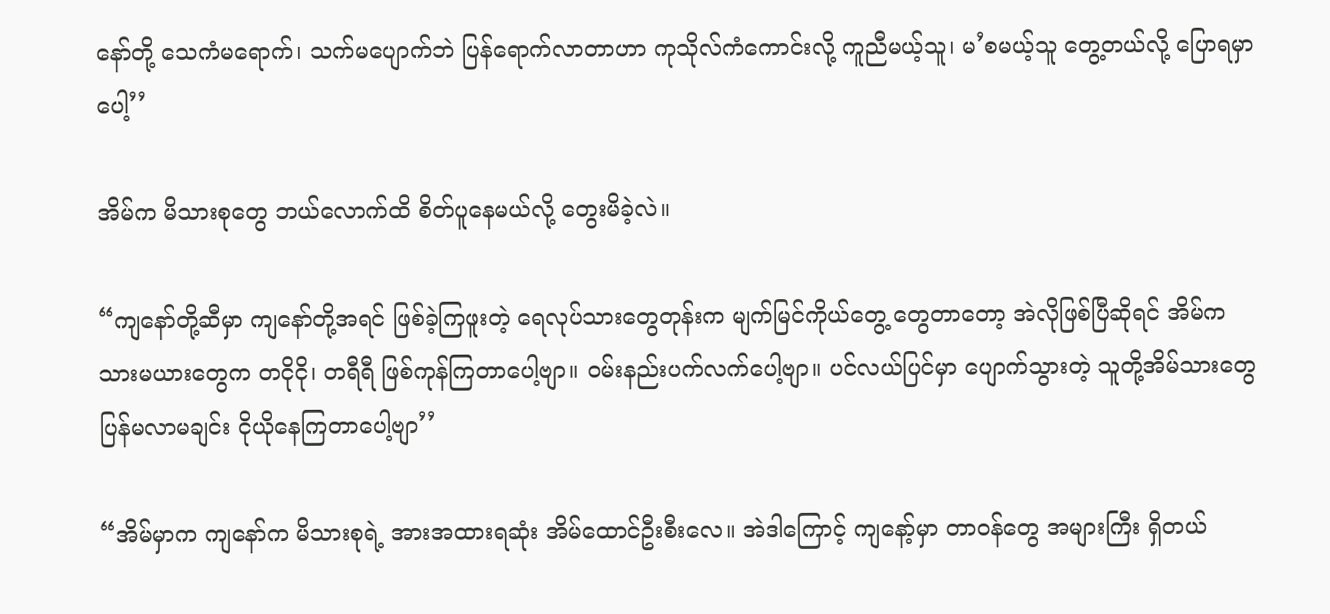နော်တို့ သေကံမရောက်၊ သက်မပျောက်ဘဲ ပြန်ရောက်လာတာဟာ ကုသိုလ်ကံကောင်းလို့ ကူညီမယ့်သူ၊ မ’စမယ့်သူ တွေ့တယ်လို့ ပြောရမှာပေါ့’’

အိမ်က မိသားစုတွေ ဘယ်လောက်ထိ စိတ်ပူနေမယ်လို့ တွေးမိခဲ့လဲ။

“ကျနော်တို့ဆီမှာ ကျနော်တို့အရင် ဖြစ်ခဲ့ကြဖူးတဲ့ ရေလုပ်သားတွေတုန်းက မျက်မြင်ကိုယ်တွေ့ တွေတာတော့ အဲလိုဖြစ်ပြီဆိုရင် အိမ်က သားမယားတွေက တငိုငို၊ တရီရီ ဖြစ်ကုန်ကြတာပေါ့ဗျာ။ ဝမ်းနည်းပက်လက်ပေါ့ဗျာ။ ပင်လယ်ပြင်မှာ ပျောက်သွားတဲ့ သူတို့အိမ်သားတွေ ပြန်မလာမချင်း ငိုယိုနေကြတာပေါ့ဗျာ’’

“အိမ်မှာက ကျနော်က မိသားစုရဲ့ အားအထားရဆုံး အိမ်ထောင်ဦးစီးလေ။ အဲဒါကြောင့် ကျနော့်မှာ တာဝန်တွေ အများကြီး ရှိတယ်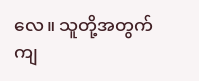လေ။ သူတို့အတွက် ကျ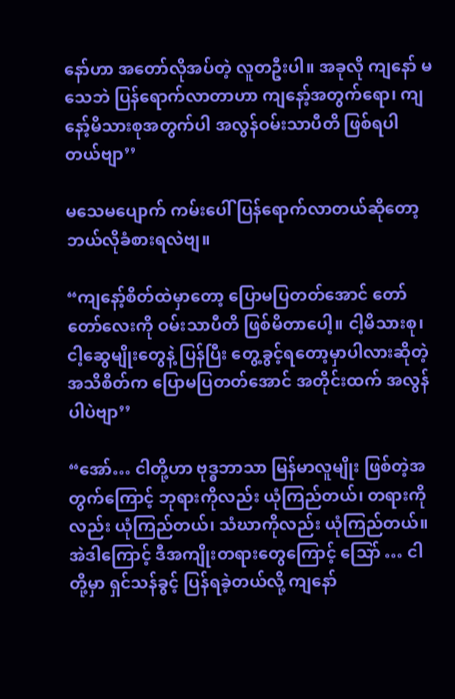နော်ဟာ အတော်လိုအပ်တဲ့ လူတဦးပါ။ အခုလို ကျနော် မသေဘဲ ပြန်ရောက်လာတာဟာ ကျနော့်အတွက်ရော၊ ကျနော့်မိသားစုအတွက်ပါ အလွန်ဝမ်းသာပီတိ ဖြစ်ရပါတယ်ဗျာ’’

မသေမပျောက် ကမ်းပေါ် ပြန်ရောက်လာတယ်ဆိုတော့ ဘယ်လိုခံစားရလဲဗျ။

“ကျနော့်စိတ်ထဲမှာတော့ ပြောမပြတတ်အောင် တော်တော်လေးကို ဝမ်းသာပီတိ ဖြစ်မိတာပေါ့။ ငါ့မိသားစု၊ ငါ့ဆွေမျိုးတွေနဲ့ ပြန်ပြီး တွေ့ခွင့်ရတော့မှာပါလားဆိုတဲ့ အသိစိတ်က ပြောမပြတတ်အောင် အတိုင်းထက် အလွန်ပါပဲဗျာ’’

“အော်… ငါတို့ဟာ ဗုဒ္ဓဘာသာ မြန်မာလူမျိုး ဖြစ်တဲ့အတွက်ကြောင့် ဘုရားကိုလည်း ယုံကြည်တယ်၊ တရားကိုလည်း ယုံကြည်တယ်၊ သံဃာကိုလည်း ယုံကြည်တယ်။ အဲဒါကြောင့် ဒီအကျိုးတရားတွေကြောင့် သြော် … ငါတို့မှာ ရှင်သန်ခွင့် ပြန်ရခဲ့တယ်လို့ ကျနော်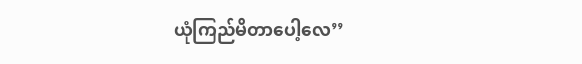ယုံကြည်မိတာပေါ့လေ’’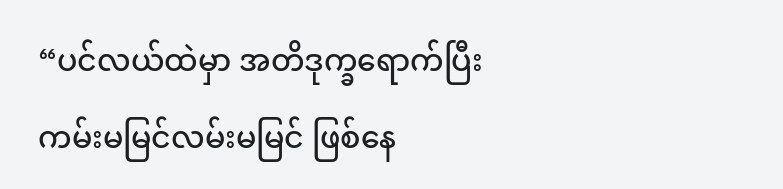“ပင်လယ်ထဲမှာ အတိဒုက္ခရောက်ပြီး ကမ်းမမြင်လမ်းမမြင် ဖြစ်နေ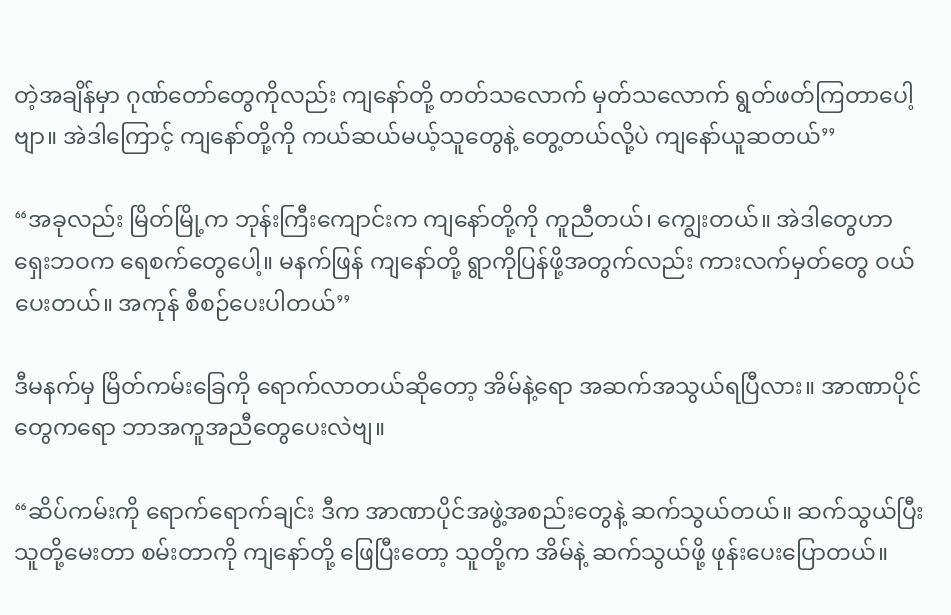တဲ့အချိန်မှာ ဂုဏ်တော်တွေကိုလည်း ကျနော်တို့ တတ်သလောက် မှတ်သလောက် ရွတ်ဖတ်ကြတာပေါ့ဗျာ။ အဲဒါကြောင့် ကျနော်တို့ကို ကယ်ဆယ်မယ့်သူတွေနဲ့ တွေ့တယ်လို့ပဲ ကျနော်ယူဆတယ်’’

“အခုလည်း မြိတ်မြို့က ဘုန်းကြီးကျောင်းက ကျနော်တို့ကို ကူညီတယ်၊ ကျွေးတယ်။ အဲဒါတွေဟာ ရှေးဘဝက ရေစက်တွေပေါ့။ မနက်ဖြန် ကျနော်တို့ ရွာကိုပြန်ဖို့အတွက်လည်း ကားလက်မှတ်တွေ ဝယ်ပေးတယ်။ အကုန် စီစဉ်ပေးပါတယ်’’

ဒီမနက်မှ မြိတ်ကမ်းခြေကို ရောက်လာတယ်ဆိုတော့ အိမ်နဲ့ရော အဆက်အသွယ်ရပြီလား။ အာဏာပိုင်တွေကရော ဘာအကူအညီတွေပေးလဲဗျ။

“ဆိပ်ကမ်းကို ရောက်ရောက်ချင်း ဒီက အာဏာပိုင်အဖွဲ့အစည်းတွေနဲ့ ဆက်သွယ်တယ်။ ဆက်သွယ်ပြီး သူတို့မေးတာ စမ်းတာကို ကျနော်တို့ ဖြေပြီးတော့ သူတို့က အိမ်နဲ့ ဆက်သွယ်ဖို့ ဖုန်းပေးပြောတယ်။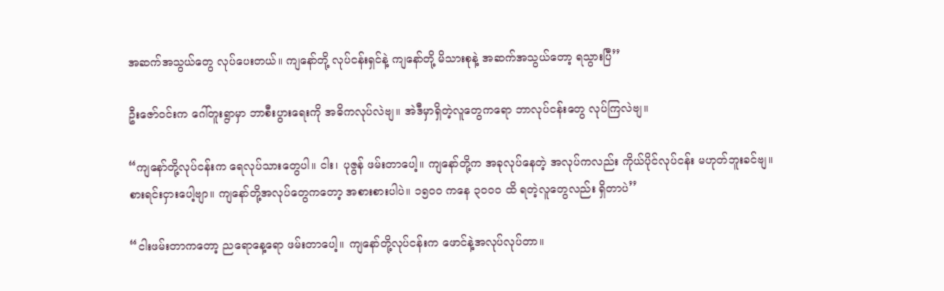အဆက်အသွယ်တွေ လုပ်ပေးတယ်။ ကျနော်တို့ လုပ်ငန်းရှင်နဲ့ ကျနော်တို့ မိသားစုနဲ့ အဆက်အသွယ်တော့ ရသွားပြီ’’

ဦးဇော်ဝင်းက ဂေါ်တူးရွာမှာ ဘာစီးပွားရေးကို အဓိကလုပ်လဲဗျ။ အဲဒီမှာရှိတဲ့လူတွေကရော ဘာလုပ်ငန်းတွေ လုပ်ကြလဲဗျ။

“ကျနော်တို့လုပ်ငန်းက ရေလုပ်သားတွေပါ။ ငါး၊ ပုဇွန် ဖမ်းတာပေါ့။ ကျနော်တို့က အခုလုပ်နေတဲ့ အလုပ်ကလည်း ကိုယ်ပိုင်လုပ်ငန်း မဟုတ်ဘူးခင်ဗျ။ စားရင်းငှားပေါ့ဗျာ။ ကျနော်တို့အလုပ်တွေကတော့ အစားစားပါပဲ။ ၁၅ဝဝ ကနေ ၃ဝဝဝ ထိ ရတဲ့လူတွေလည်း ရှိတာပဲ’’

“ငါးဖမ်းတာကတော့ ညရောနေ့ရော ဖမ်းတာပေါ့။ ကျနော်တို့လုပ်ငန်းက ဖောင်နဲ့အလုပ်လုပ်တာ။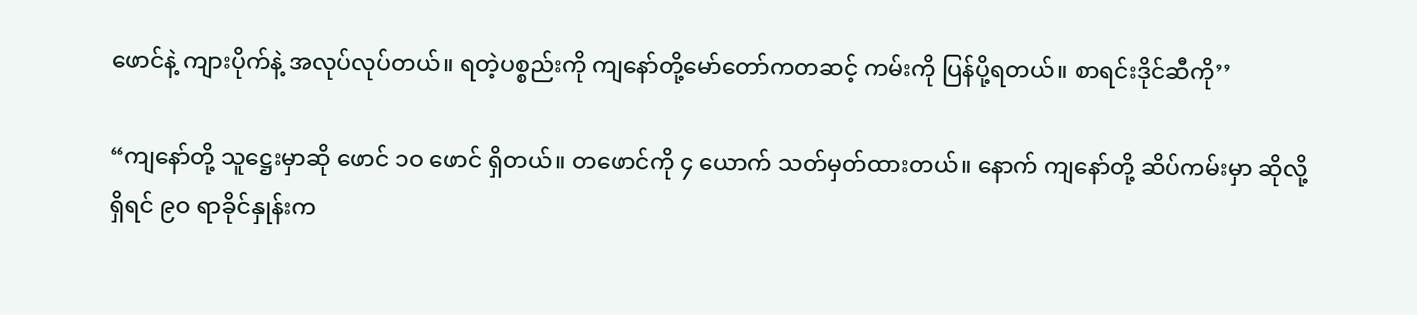ဖောင်နဲ့ ကျားပိုက်နဲ့ အလုပ်လုပ်တယ်။ ရတဲ့ပစ္စည်းကို ကျနော်တို့မော်တော်ကတဆင့် ကမ်းကို ပြန်ပို့ရတယ်။ စာရင်းဒိုင်ဆီကို’’

“ကျနော်တို့ သူဋ္ဌေးမှာဆို ဖောင် ၁ဝ ဖောင် ရှိတယ်။ တဖောင်ကို ၄ ယောက် သတ်မှတ်ထားတယ်။ နောက် ကျနော်တို့ ဆိပ်ကမ်းမှာ ဆိုလို့ရှိရင် ၉ဝ ရာခိုင်နှုန်းက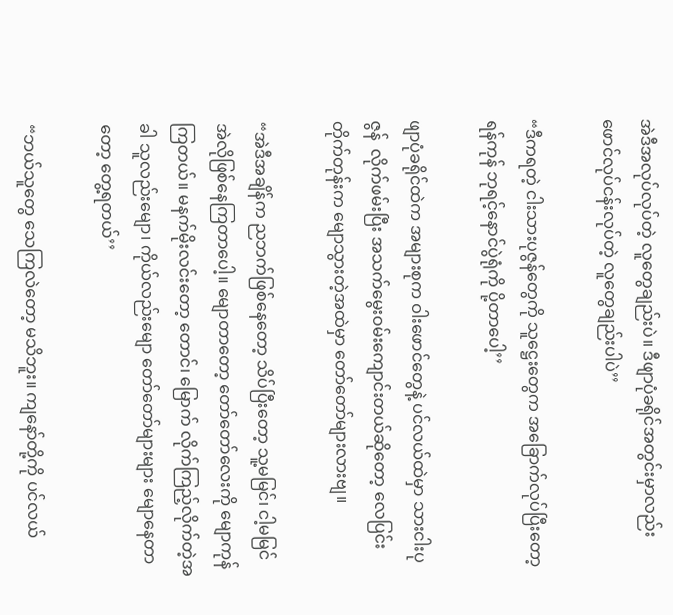အဲဒီအလုပ်လုပ်တဲ့ လူတွေချည်းပဲ။ ဒီဖျာပုံခရိုင်အတွင်းမှာလည်း ဖောင်လုပ်ငန်းလုပ်တဲ့ လူတွေချည်းပါပဲ’’

“ဒီကရတဲ့ ငါးသားပုဇွန်တွေကို သူဋ္ဌေးတွေက အခြောက်လုပ်ပြီးတော့ ရန်ကုန် ဘုရင့်နောင်ပွဲရုံကို ပို့တာပေါ့’’

ဖျာပုံခရိုင်ထဲက အများစုက ဝါးဖောင်တွေနဲ့ ပင်လယ်ထဲမှာ သားငါးပုဇွန်  လိုက်ဖမ်းပြီး အသက်မွေးဝမ်းကျောင်းတယ်ဆိုတော့ လေပြင်းတိုက်တုန်းက မျောသွားတဲ့အထဲမှာ တော်တော်များလားဗျ။

“အဲဒီအချိန်က ညဘက်ဖြစ်နေတော့ သိပ်ပြီးတော့ သူ့မမြင်၊ ငါ့မမြင် အဲလိုဖြစ်နေကြတာပေါ့။ မျောတာတော့ တော်တော်လေးကို မျောကုန်ကြတယ်။ မနက်မိုးလင်းတော့ တောင်၊ မြောက် လိုက်ကြည့်လိုက်တဲ့အခါ သူလည်းမျော၊ ကိုယ်လည်းမျော တော်တော်များများ မျောနေတာတော့ တွေ့ရတယ်’’

“ဘယ်သူတွေ သေကြလဲတော့ မသိဘူး။ ကျနော်တို့ကို ပင်လယ်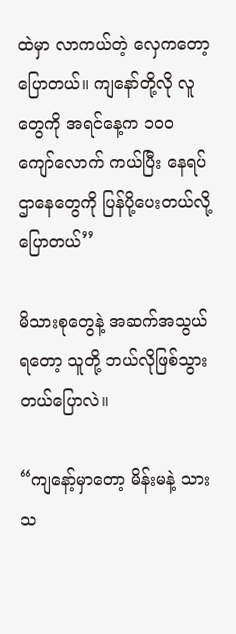ထဲမှာ လာကယ်တဲ့ လှေကတော့ ပြောတယ်။ ကျနော်တို့လို လူတွေကို အရင်နေ့က ၁ဝဝ ကျော်လောက် ကယ်ပြီး နေရပ်ဌာနေတွေကို ပြန်ပို့ပေးတယ်လို့ ပြောတယ်’’

မိသားစုတွေနဲ့ အဆက်အသွယ်ရတော့ သူတို့ ဘယ်လိုဖြစ်သွားတယ်ပြောလဲ။

“ကျနော့်မှာတော့ မိန်းမနဲ့ သားသ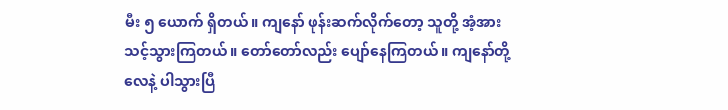မီး ၅ ယောက် ရှိတယ်။ ကျနော် ဖုန်းဆက်လိုက်တော့ သူတို့ အံ့အားသင့်သွားကြတယ်။ တော်တော်လည်း ပျော်နေကြတယ်။ ကျနော်တို့ လေနဲ့ ပါသွားပြီ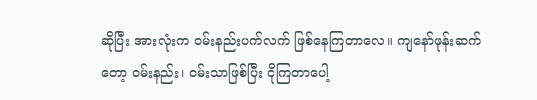ဆိုပြီး အားလုံးက ဝမ်းနည်းပက်လက် ဖြစ်နေကြတာလေ။ ကျနော်ဖုန်းဆက်တော့ ဝမ်းနည်း၊ ဝမ်းသာဖြစ်ပြီး ငိုကြတာပေါ့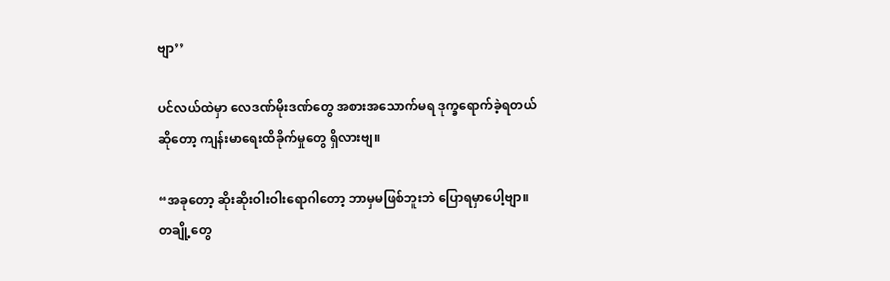ဗျာ’’

ပင်လယ်ထဲမှာ လေဒဏ်မိုးဒဏ်တွေ အစားအသောက်မရ ဒုက္ခရောက်ခဲ့ရတယ်ဆိုတော့ ကျန်းမာရေးထိခိုက်မှုတွေ ရှိလားဗျ။

“အခုတော့ ဆိုးဆိုးဝါးဝါးရောဂါတော့ ဘာမှမဖြစ်ဘူးဘဲ ပြောရမှာပေါ့ဗျာ။ တချို့တွေ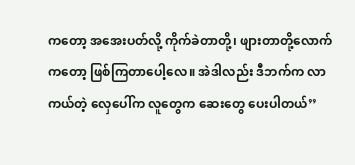ကတော့ အအေးပတ်လို့ ကိုက်ခဲတာတို့၊ ဖျားတာတို့လောက်ကတော့ ဖြစ်ကြတာပေါ့လေ။ အဲဒါလည်း ဒီဘက်က လာကယ်တဲ့ လှေပေါ်က လူတွေက ဆေးတွေ ပေးပါတယ်’’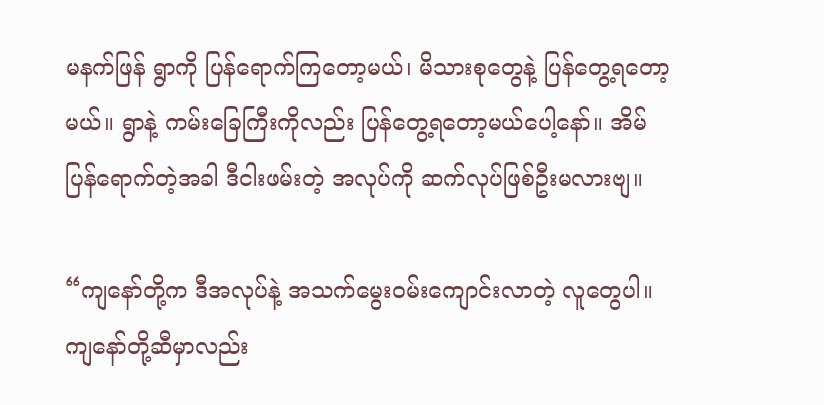မနက်ဖြန် ရွာကို ပြန်ရောက်ကြတော့မယ်၊ မိသားစုတွေနဲ့ ပြန်တွေ့ရတော့မယ်။ ရွာနဲ့ ကမ်းခြေကြီးကိုလည်း ပြန်တွေ့ရတော့မယ်ပေါ့နော်။ အိမ်ပြန်ရောက်တဲ့အခါ ဒီငါးဖမ်းတဲ့ အလုပ်ကို ဆက်လုပ်ဖြစ်ဦးမလားဗျ။

“ကျနော်တို့က ဒီအလုပ်နဲ့ အသက်မွေးဝမ်းကျောင်းလာတဲ့ လူတွေပါ။ ကျနော်တို့ဆီမှာလည်း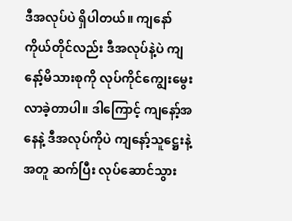ဒီအလုပ်ပဲ ရှိပါတယ်။ ကျနော်ကိုယ်တိုင်လည်း ဒီအလုပ်နဲ့ပဲ ကျနော့်မိသားစုကို လုပ်ကိုင်ကျွေးမွေးလာခဲ့တာပါ။ ဒါကြောင့် ကျနော့်အနေနဲ့ ဒီအလုပ်ကိုပဲ ကျနော့်သူဋ္ဌေးနဲ့အတူ ဆက်ပြီး လုပ်ဆောင်သွား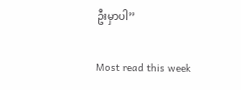ဦးမှာပါ’’

Most read this week